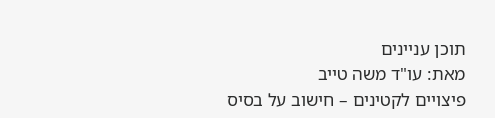תוכן עניינים
מאת: עו"ד משה טייב
פיצויים לקטינים – חישוב על בסיס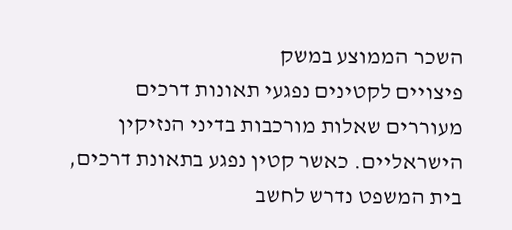השכר הממוצע במשק
פיצויים לקטינים נפגעי תאונות דרכים מעוררים שאלות מורכבות בדיני הנזיקין הישראליים. כאשר קטין נפגע בתאונת דרכים, בית המשפט נדרש לחשב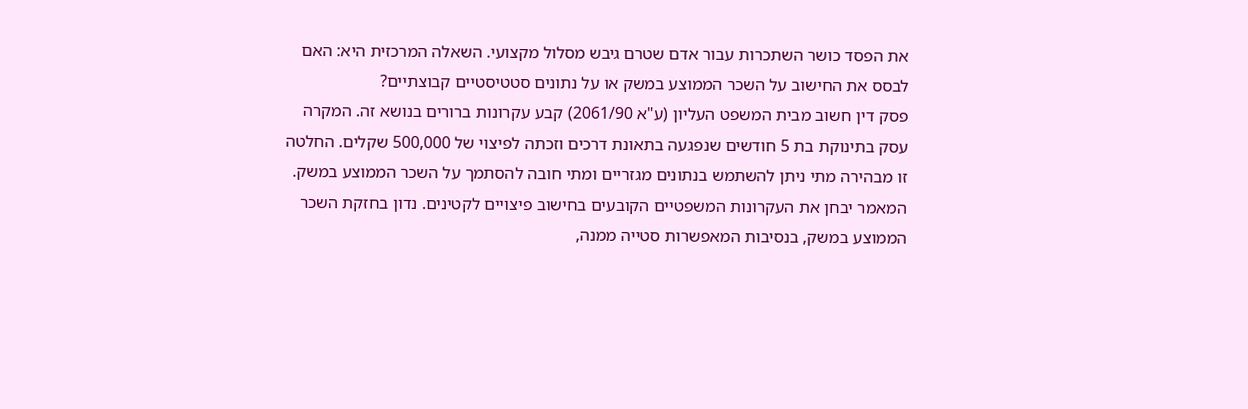את הפסד כושר השתכרות עבור אדם שטרם גיבש מסלול מקצועי. השאלה המרכזית היא: האם לבסס את החישוב על השכר הממוצע במשק או על נתונים סטטיסטיים קבוצתיים?
פסק דין חשוב מבית המשפט העליון (ע"א 2061/90) קבע עקרונות ברורים בנושא זה. המקרה עסק בתינוקת בת 5 חודשים שנפגעה בתאונת דרכים וזכתה לפיצוי של 500,000 שקלים. החלטה זו מבהירה מתי ניתן להשתמש בנתונים מגזריים ומתי חובה להסתמך על השכר הממוצע במשק.
המאמר יבחן את העקרונות המשפטיים הקובעים בחישוב פיצויים לקטינים. נדון בחזקת השכר הממוצע במשק, בנסיבות המאפשרות סטייה ממנה,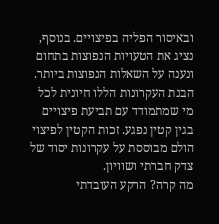ובאיסור הפליה בפיצויים. בנוסף, נציג את הטעויות הנפוצות בתחום ונענה על השאלות הנפוצות ביותר.
הבנת העקרונות הללו חיונית לכל מי שמתמודד עם תביעת פיצויים בגין קטין נפגע. זכות הקטין לפיצוי הולם מבוססת על עקרונות יסוד של צדק חברתי ושוויון.
מה קרה? הרקע העובדתי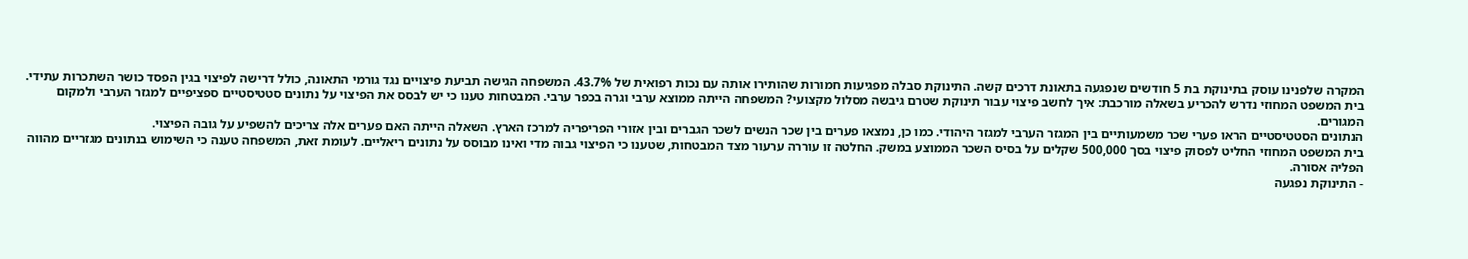המקרה שלפנינו עוסק בתינוקת בת 5 חודשים שנפגעה בתאונת דרכים קשה. התינוקת סבלה מפגיעות חמורות שהותירו אותה עם נכות רפואית של 43.7%. המשפחה הגישה תביעת פיצויים נגד גורמי התאונה, כולל דרישה לפיצוי בגין הפסד כושר השתכרות עתידי.
בית המשפט המחוזי נדרש להכריע בשאלה מורכבת: איך לחשב פיצוי עבור תינוקת שטרם גיבשה מסלול מקצועי? המשפחה הייתה ממוצא ערבי וגרה בכפר ערבי. המבטחות טענו כי יש לבסס את הפיצוי על נתונים סטטיסטיים ספציפיים למגזר הערבי ולמקום המגורים.
הנתונים הסטטיסטיים הראו פערי שכר משמעותיים בין המגזר הערבי למגזר היהודי. כמו כן, נמצאו פערים בין שכר הנשים לשכר הגברים ובין אזורי הפריפריה למרכז הארץ. השאלה הייתה האם פערים אלה צריכים להשפיע על גובה הפיצוי.
בית המשפט המחוזי החליט לפסוק פיצוי בסך 500,000 שקלים על בסיס השכר הממוצע במשק. החלטה זו עוררה ערעור מצד המבטחות, שטענו כי הפיצוי גבוה מדי ואינו מבוסס על נתונים ריאליים. לעומת זאת, המשפחה טענה כי השימוש בנתונים מגזריים מהווה הפליה אסורה.
- התינוקת נפגעה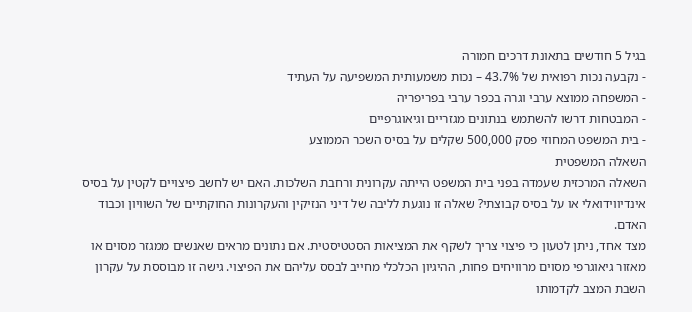בגיל 5 חודשים בתאונת דרכים חמורה
- נקבעה נכות רפואית של 43.7% – נכות משמעותית המשפיעה על העתיד
- המשפחה ממוצא ערבי וגרה בכפר ערבי בפריפריה
- המבטחות דרשו להשתמש בנתונים מגזריים וגיאוגרפיים
- בית המשפט המחוזי פסק 500,000 שקלים על בסיס השכר הממוצע
השאלה המשפטית
השאלה המרכזית שעמדה בפני בית המשפט הייתה עקרונית ורחבת השלכות. האם יש לחשב פיצויים לקטין על בסיס אינדיווידואלי או על בסיס קבוצתי? שאלה זו נוגעת לליבה של דיני הנזיקין והעקרונות החוקתיים של השוויון וכבוד האדם.
מצד אחד, ניתן לטעון כי פיצוי צריך לשקף את המציאות הסטטיסטית. אם נתונים מראים שאנשים ממגזר מסוים או מאזור גיאוגרפי מסוים מרוויחים פחות, ההיגיון הכלכלי מחייב לבסס עליהם את הפיצוי. גישה זו מבוססת על עקרון השבת המצב לקדמותו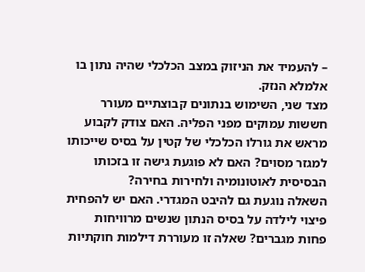– להעמיד את הניזוק במצב הכלכלי שהיה נתון בו אלמלא הנזק.
מצד שני, השימוש בנתונים קבוצתיים מעורר חששות עמוקים מפני הפליה. האם צודק לקבוע מראש את גורלו הכלכלי של קטין על בסיס שייכותו למגזר מסוים? האם לא פוגעת גישה זו בזכותו הבסיסית לאוטונומיה ולחירות בחירה?
השאלה נוגעת גם להיבט המגדרי. האם יש להפחית פיצוי לילדה על בסיס הנתון שנשים מרוויחות פחות מגברים? שאלה זו מעוררת דילמות חוקתיות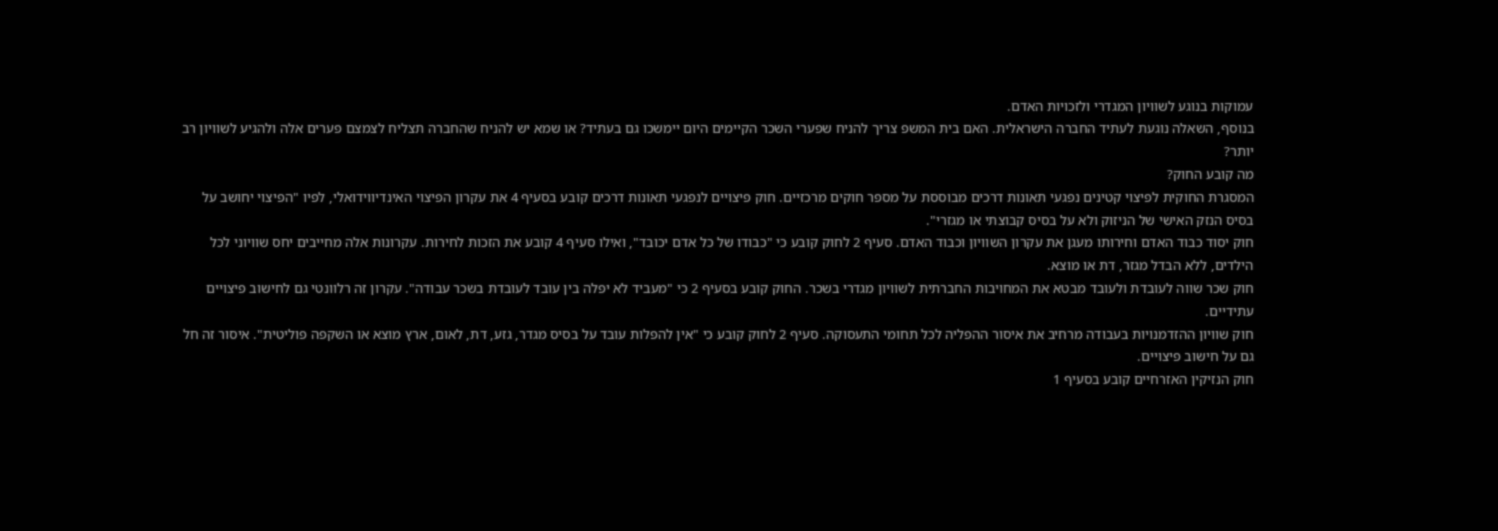עמוקות בנוגע לשוויון המגדרי ולזכויות האדם.
בנוסף, השאלה נוגעת לעתיד החברה הישראלית. האם בית המשפ צריך להניח שפערי השכר הקיימים היום יימשכו גם בעתיד? או שמא יש להניח שהחברה תצליח לצמצם פערים אלה ולהגיע לשוויון רב יותר?
מה קובע החוק?
המסגרת החוקית לפיצוי קטינים נפגעי תאונות דרכים מבוססת על מספר חוקים מרכזיים. חוק פיצויים לנפגעי תאונות דרכים קובע בסעיף 4 את עקרון הפיצוי האינדיווידואלי, לפיו "הפיצוי יחושב על בסיס הנזק האישי של הניזוק ולא על בסיס קבוצתי או מגזרי".
חוק יסוד כבוד האדם וחירותו מעגן את עקרון השוויון וכבוד האדם. סעיף 2 לחוק קובע כי "כבודו של כל אדם יכובד", ואילו סעיף 4 קובע את הזכות לחירות. עקרונות אלה מחייבים יחס שוויוני לכל הילדים, ללא הבדל מגזר, דת או מוצא.
חוק שכר שווה לעובדת ולעובד מבטא את המחויבות החברתית לשוויון מגדרי בשכר. החוק קובע בסעיף 2 כי "מעביד לא יפלה בין עובד לעובדת בשכר עבודה". עקרון זה רלוונטי גם לחישוב פיצויים עתידיים.
חוק שוויון ההזדמנויות בעבודה מרחיב את איסור ההפליה לכל תחומי התעסוקה. סעיף 2 לחוק קובע כי "אין להפלות עובד על בסיס מגדר, גזע, דת, לאום, ארץ מוצא או השקפה פוליטית". איסור זה חל גם על חישוב פיצויים.
חוק הנזיקין האזרחיים קובע בסעיף 1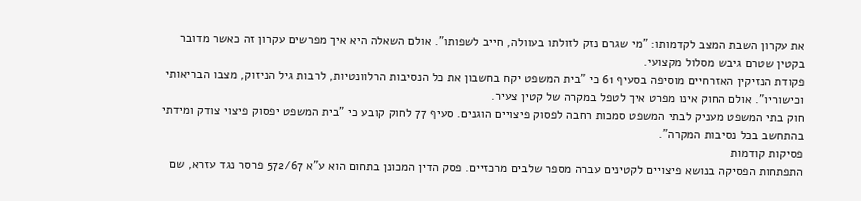את עקרון השבת המצב לקדמותו: "מי שגרם נזק לזולתו בעוולה, חייב לשפותו". אולם השאלה היא איך מפרשים עקרון זה כאשר מדובר בקטין שטרם גיבש מסלול מקצועי.
פקודת הנזיקין האזרחיים מוסיפה בסעיף 61 כי "בית המשפט יקח בחשבון את כל הנסיבות הרלוונטיות, לרבות גיל הניזוק, מצבו הבריאותי וכישוריו". אולם החוק אינו מפרט איך לטפל במקרה של קטין צעיר.
חוק בתי המשפט מעניק לבתי המשפט סמכות רחבה לפסוק פיצויים הוגנים. סעיף 77 לחוק קובע כי "בית המשפט יפסוק פיצוי צודק ומידתי בהתחשב בכל נסיבות המקרה".
פסיקות קודמות
התפתחות הפסיקה בנושא פיצויים לקטינים עברה מספר שלבים מרכזיים. פסק הדין המכונן בתחום הוא ע"א 572/67 פרסר נגד עזרא, שם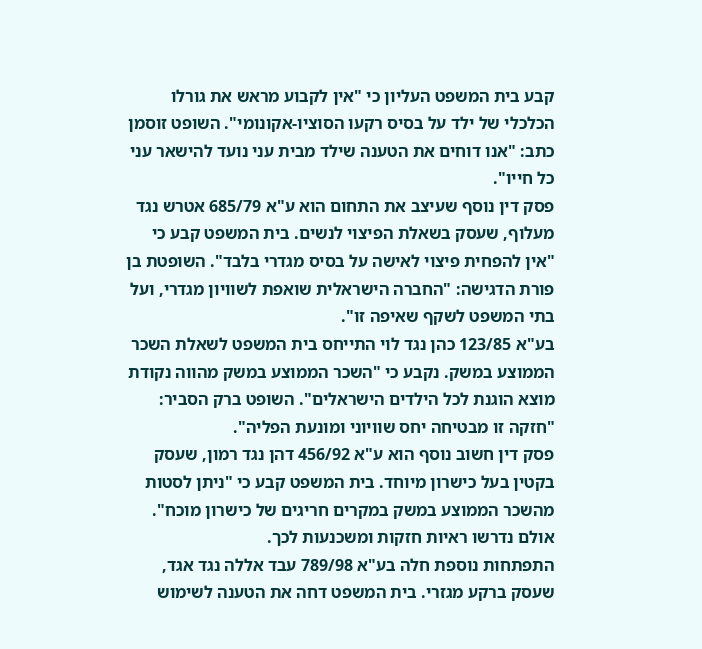קבע בית המשפט העליון כי "אין לקבוע מראש את גורלו הכלכלי של ילד על בסיס רקעו הסוציו-אקונומי". השופט זוסמן כתב: "אנו דוחים את הטענה שילד מבית עני נועד להישאר עני כל חייו".
פסק דין נוסף שעיצב את התחום הוא ע"א 685/79 אטרש נגד מעלוף, שעסק בשאלת הפיצוי לנשים. בית המשפט קבע כי "אין להפחית פיצוי לאישה על בסיס מגדרי בלבד". השופטת בן פורת הדגישה: "החברה הישראלית שואפת לשוויון מגדרי, ועל בתי המשפט לשקף שאיפה זו".
בע"א 123/85 כהן נגד לוי התייחס בית המשפט לשאלת השכר הממוצע במשק. נקבע כי "השכר הממוצע במשק מהווה נקודת מוצא הוגנת לכל הילדים הישראלים". השופט ברק הסביר: "חזקה זו מבטיחה יחס שוויוני ומונעת הפליה".
פסק דין חשוב נוסף הוא ע"א 456/92 דהן נגד רמון, שעסק בקטין בעל כישרון מיוחד. בית המשפט קבע כי "ניתן לסטות מהשכר הממוצע במשק במקרים חריגים של כישרון מוכח". אולם נדרשו ראיות חזקות ומשכנעות לכך.
התפתחות נוספת חלה בע"א 789/98 עבד אללה נגד אגד, שעסק ברקע מגזרי. בית המשפט דחה את הטענה לשימוש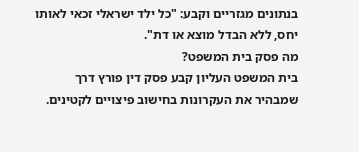בנתונים מגזריים וקבע: "כל ילד ישראלי זכאי לאותו יחס, ללא הבדל מוצא או דת".
מה פסק בית המשפט?
בית המשפט העליון קבע פסק דין פורץ דרך שמבהיר את העקרונות בחישוב פיצויים לקטינים.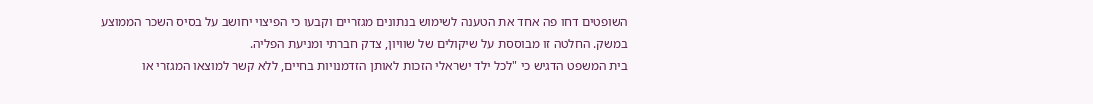השופטים דחו פה אחד את הטענה לשימוש בנתונים מגזריים וקבעו כי הפיצוי יחושב על בסיס השכר הממוצע במשק. החלטה זו מבוססת על שיקולים של שוויון, צדק חברתי ומניעת הפליה.
בית המשפט הדגיש כי "לכל ילד ישראלי הזכות לאותן הזדמנויות בחיים, ללא קשר למוצאו המגזרי או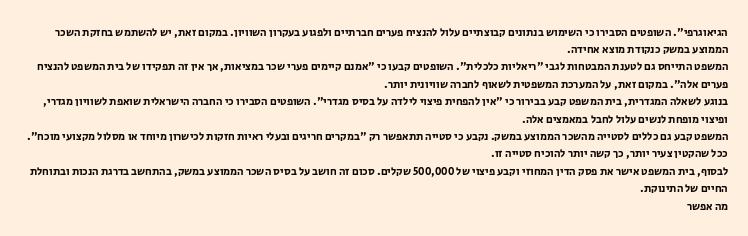הגיאוגרפי". השופטים הסבירו כי השימוש בנתונים קבוצתיים עלול להנציח פערים חברתיים ולפגוע בעקרון השוויון. במקום זאת, יש להשתמש בחזקת השכר הממוצע במשק כנקודת מוצא אחידה.
המשפט התייחס גם לטענת המבטחות לגבי "ריאליות כלכלית". השופטים קבעו כי "אמנם קיימים פערי שכר במציאות, אך אין זה תפקידו של בית המשפט להנציח פערים אלה". במקום זאת, על המערכת המשפטית לשאוף לחברה שוויונית יותר.
בנוגע לשאלה המגדרית, בית המשפט קבע בבירור כי "אין להפחית פיצוי לילדה על בסיס מגדרי". השופטים הסבירו כי החברה הישראלית שואפת לשוויון מגדרי, ופיצוי מופחת לנשים עלול לחבל במאמצים אלה.
המשפט קבע גם כללים לסטייה מהשכר הממוצע במשק. נקבע כי סטייה תתאפשר רק "במקרים חריגים ובעלי ראיות חזקות לכישרון מיוחד או מסלול מקצועי מוכח". ככל שהקטין צעיר יותר, כך קשה יותר להוכיח סטייה זו.
לבסוף, בית המשפט אישר את פסק הדין המחוזי וקבע פיצוי של 500,000 שקלים. סכום זה חושב על בסיס השכר הממוצע במשק, בהתחשב בדרגת הנכות ובתוחלת החיים של התינוקת.
מה אפשר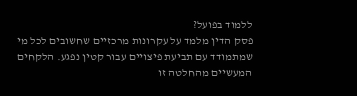ללמוד בפועל?
פסק הדין מלמד על עקרונות מרכזיים שחשובים לכל מי שמתמודד עם תביעת פיצויים עבור קטין נפגע. הלקחים המעשיים מהחלטה זו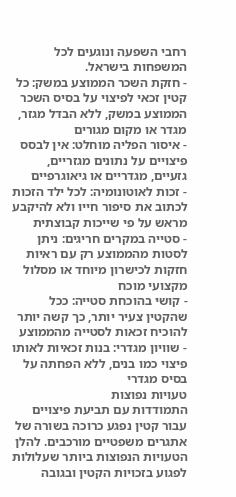רחבי השפעה ונוגעים לכל המשפחות בישראל.
- חזקת השכר הממוצע במשק: כל קטין זכאי לפיצוי על בסיס השכר הממוצע במשק, ללא הבדל מגזר, מגדר או מקום מגורים
- איסור הפליה מוחלט: אין לבסס פיצויים על נתונים מגזריים, גזעיים, מגדריים או גיאוגרפיים
- זכות לאוטונומיה: לכל ילד הזכות לכתוב את סיפור חייו ולא להיקבע מראש על פי שייכות קבוצתית
- סטייה במקרים חריגים: ניתן לסטות מהממוצע רק עם ראיות חזקות לכישרון מיוחד או מסלול מקצועי מוכח
- קושי בהוכחת סטייה: ככל שהקטין צעיר יותר, כך קשה יותר להוכיח זכאות לסטייה מהממוצע
- שוויון מגדרי: בנות זכאיות לאותו פיצוי כמו בנים, ללא הפחתה על בסיס מגדרי
טעויות נפוצות
התמודדות עם תביעת פיצויים עבור קטין נפגע כרוכה בשורה של אתגרים משפטיים מורכבים. להלן הטעויות הנפוצות ביותר שעלולות לפגוע בזכויות הקטין ובגובה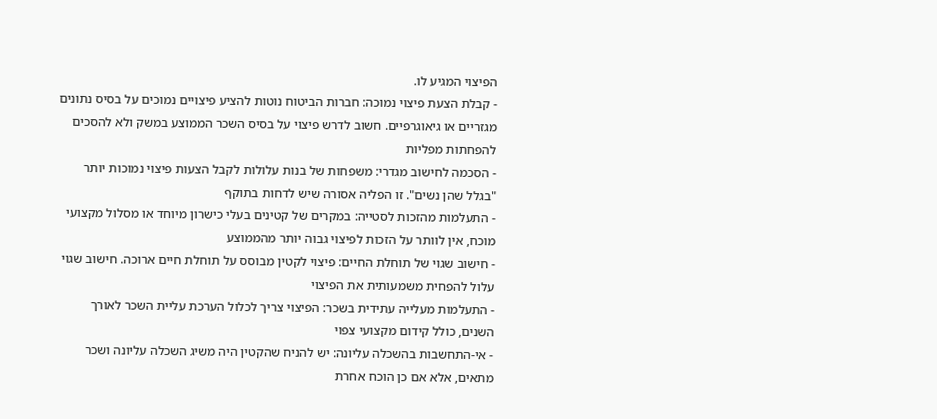הפיצוי המגיע לו.
- קבלת הצעת פיצוי נמוכה: חברות הביטוח נוטות להציע פיצויים נמוכים על בסיס נתונים מגזריים או גיאוגרפיים. חשוב לדרש פיצוי על בסיס השכר הממוצע במשק ולא להסכים להפחתות מפליות
- הסכמה לחישוב מגדרי: משפחות של בנות עלולות לקבל הצעות פיצוי נמוכות יותר "בגלל שהן נשים". זו הפליה אסורה שיש לדחות בתוקף
- התעלמות מהזכות לסטייה: במקרים של קטינים בעלי כישרון מיוחד או מסלול מקצועי מוכח, אין לוותר על הזכות לפיצוי גבוה יותר מהממוצע
- חישוב שגוי של תוחלת החיים: פיצוי לקטין מבוסס על תוחלת חיים ארוכה. חישוב שגוי עלול להפחית משמעותית את הפיצוי
- התעלמות מעלייה עתידית בשכר: הפיצוי צריך לכלול הערכת עליית השכר לאורך השנים, כולל קידום מקצועי צפוי
- אי-התחשבות בהשכלה עליונה: יש להניח שהקטין היה משיג השכלה עליונה ושכר מתאים, אלא אם כן הוכח אחרת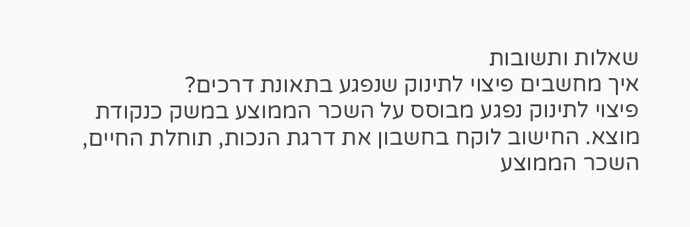שאלות ותשובות
איך מחשבים פיצוי לתינוק שנפגע בתאונת דרכים?
פיצוי לתינוק נפגע מבוסס על השכר הממוצע במשק כנקודת מוצא. החישוב לוקח בחשבון את דרגת הנכות, תוחלת החיים, השכר הממוצע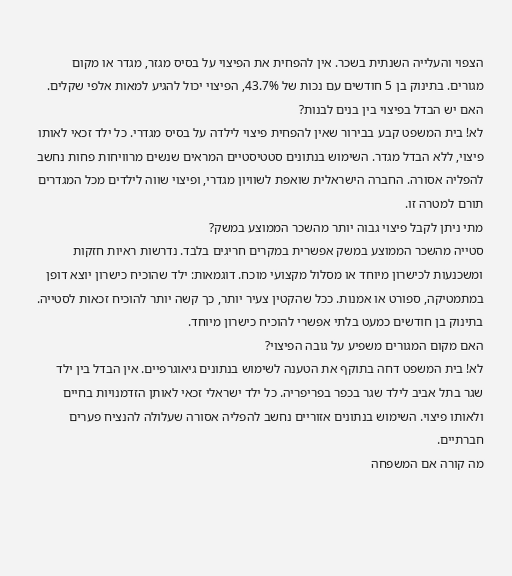הצפוי והעלייה השנתית בשכר. אין להפחית את הפיצוי על בסיס מגזר, מגדר או מקום מגורים. בתינוק בן 5 חודשים עם נכות של 43.7%, הפיצוי יכול להגיע למאות אלפי שקלים.
האם יש הבדל בפיצוי בין בנים לבנות?
לא! בית המשפט קבע בבירור שאין להפחית פיצוי לילדה על בסיס מגדרי. כל ילד זכאי לאותו פיצוי, ללא הבדל מגדר. השימוש בנתונים סטטיסטיים המראים שנשים מרוויחות פחות נחשב להפליה אסורה. החברה הישראלית שואפת לשוויון מגדרי, ופיצוי שווה לילדים מכל המגדרים תורם למטרה זו.
מתי ניתן לקבל פיצוי גבוה יותר מהשכר הממוצע במשק?
סטייה מהשכר הממוצע במשק אפשרית במקרים חריגים בלבד. נדרשות ראיות חזקות ומשכנעות לכישרון מיוחד או מסלול מקצועי מוכח. דוגמאות: ילד שהוכיח כישרון יוצא דופן במתמטיקה, ספורט או אמנות. ככל שהקטין צעיר יותר, כך קשה יותר להוכיח זכאות לסטייה. בתינוק בן חודשים כמעט בלתי אפשרי להוכיח כישרון מיוחד.
האם מקום המגורים משפיע על גובה הפיצוי?
לא! בית המשפט דחה בתוקף את הטענה לשימוש בנתונים גיאוגרפיים. אין הבדל בין ילד שגר בתל אביב לילד שגר בכפר בפריפריה. כל ילד ישראלי זכאי לאותן הזדמנויות בחיים ולאותו פיצוי. השימוש בנתונים אזוריים נחשב להפליה אסורה שעלולה להנציח פערים חברתיים.
מה קורה אם המשפחה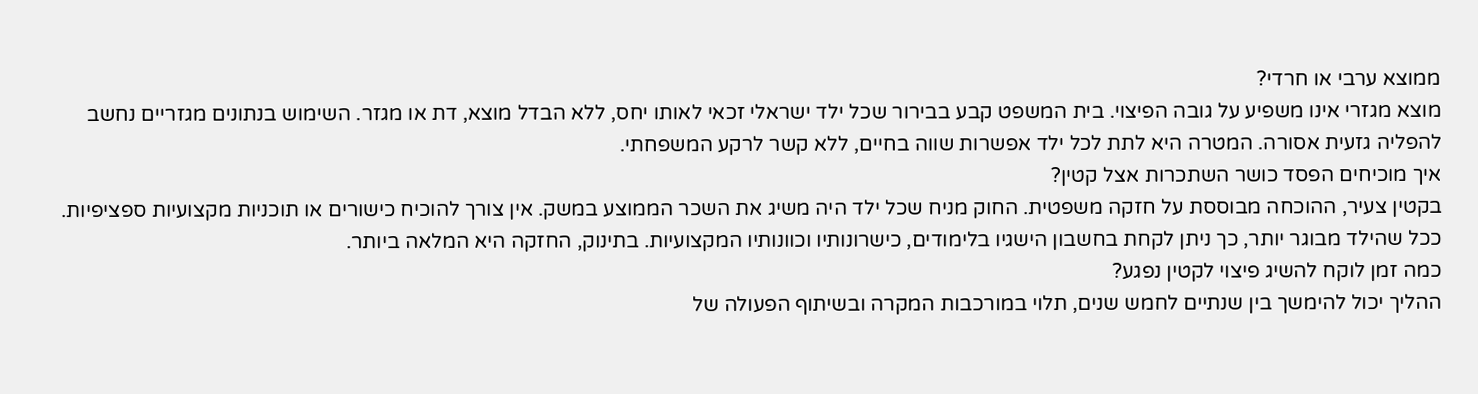ממוצא ערבי או חרדי?
מוצא מגזרי אינו משפיע על גובה הפיצוי. בית המשפט קבע בבירור שכל ילד ישראלי זכאי לאותו יחס, ללא הבדל מוצא, דת או מגזר. השימוש בנתונים מגזריים נחשב להפליה גזעית אסורה. המטרה היא לתת לכל ילד אפשרות שווה בחיים, ללא קשר לרקע המשפחתי.
איך מוכיחים הפסד כושר השתכרות אצל קטין?
בקטין צעיר, ההוכחה מבוססת על חזקה משפטית. החוק מניח שכל ילד היה משיג את השכר הממוצע במשק. אין צורך להוכיח כישורים או תוכניות מקצועיות ספציפיות. ככל שהילד מבוגר יותר, כך ניתן לקחת בחשבון הישגיו בלימודים, כישרונותיו וכוונותיו המקצועיות. בתינוק, החזקה היא המלאה ביותר.
כמה זמן לוקח להשיג פיצוי לקטין נפגע?
ההליך יכול להימשך בין שנתיים לחמש שנים, תלוי במורכבות המקרה ובשיתוף הפעולה של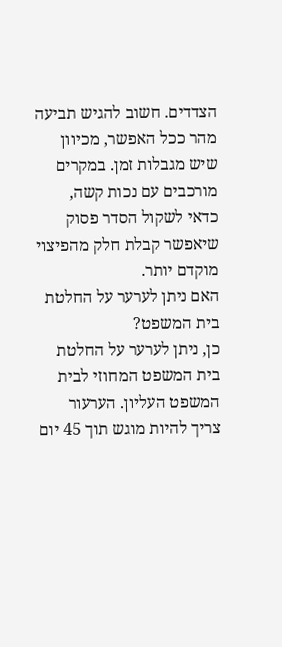הצדדים. חשוב להגיש תביעה מהר ככל האפשר, מכיוון שיש מגבלות זמן. במקרים מורכבים עם נכות קשה, כדאי לשקול הסדר פסוק שיאפשר קבלת חלק מהפיצוי מוקדם יותר.
האם ניתן לערער על החלטת בית המשפט?
כן, ניתן לערער על החלטת בית המשפט המחוזי לבית המשפט העליון. הערעור צריך להיות מוגש תוך 45 יום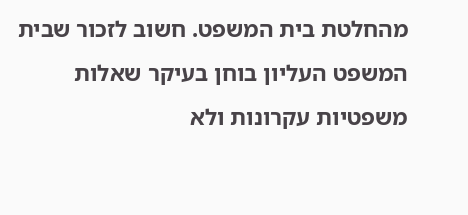מהחלטת בית המשפט. חשוב לזכור שבית המשפט העליון בוחן בעיקר שאלות משפטיות עקרונות ולא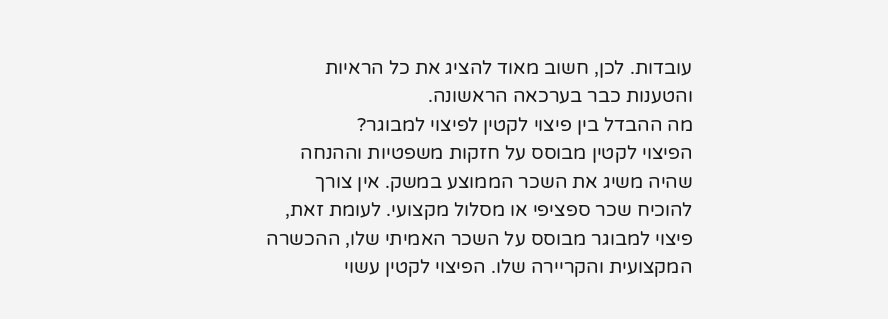עובדות. לכן, חשוב מאוד להציג את כל הראיות והטענות כבר בערכאה הראשונה.
מה ההבדל בין פיצוי לקטין לפיצוי למבוגר?
הפיצוי לקטין מבוסס על חזקות משפטיות וההנחה שהיה משיג את השכר הממוצע במשק. אין צורך להוכיח שכר ספציפי או מסלול מקצועי. לעומת זאת, פיצוי למבוגר מבוסס על השכר האמיתי שלו, ההכשרה המקצועית והקריירה שלו. הפיצוי לקטין עשוי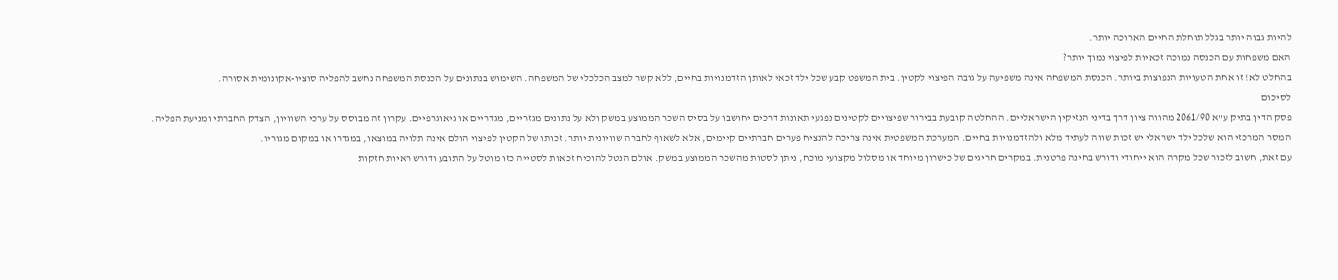להיות גבוה יותר בגלל תוחלת החיים הארוכה יותר.
האם משפחות עם הכנסה נמוכה זכאיות לפיצוי נמוך יותר?
בהחלט לא! זו אחת הטעויות הנפוצות ביותר. הכנסת המשפחה אינה משפיעה על גובה הפיצוי לקטין. בית המשפט קבע שכל ילד זכאי לאותן הזדמנויות בחיים, ללא קשר למצב הכלכלי של המשפחה. השימוש בנתונים על הכנסת המשפחה נחשב להפליה סוציו-אקונומית אסורה.
לסיכום
פסק הדין בתיק ע"א 2061/90 מהווה ציון דרך בדיני הנזיקין הישראליים. ההחלטה קובעת בבירור שפיצויים לקטינים נפגעי תאונות דרכים יחושבו על בסיס השכר הממוצע במשק ולא על נתונים מגזריים, מגדריים או גיאוגרפיים. עקרון זה מבוסס על ערכי השוויון, הצדק החברתי ומניעת הפליה.
המסר המרכזי הוא שלכל ילד ישראלי יש זכות שווה לעתיד מלא ולהזדמנויות בחיים. המערכת המשפטית אינה צריכה להנציח פערים חברתיים קיימים, אלא לשאוף לחברה שוויונית יותר. זכותו של הקטין לפיצוי הולם אינה תלויה במוצאו, במגדרו או במקום מגוריו.
עם זאת, חשוב לזכור שכל מקרה הוא ייחודי ודורש בחינה פרטנית. במקרים חריגים של כישרון מיוחד או מסלול מקצועי מוכח, ניתן לסטות מהשכר הממוצע במשק. אולם הנטל להוכיח זכאות לסטייה כזו מוטל על התובע ודורש ראיות חזקות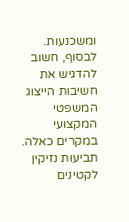ומשכנעות.
לבסוף, חשוב להדגיש את חשיבות הייצוג המשפטי המקצועי במקרים כאלה. תביעות נזיקין לקטינים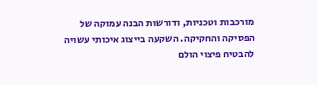מורכבות וטכניות, ודורשות הבנה עמוקה של הפסיקה והחקיקה. השקעה בייצוג איכותי עשויה להבטיח פיצוי הולם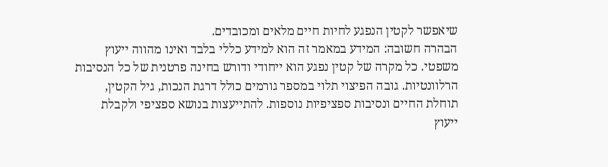שיאפשר לקטין הנפגע לחיות חיים מלאים ומכובדים.
הבהרה חשובה: המידע במאמר זה הוא למידע כללי בלבד ואינו מהווה ייעוץ משפטי. כל מקרה של קטין נפגע הוא ייחודי ודורש בחינה פרטנית של כל הנסיבות הרלוונטיות. גובה הפיצוי תלוי במספר גורמים כולל דרגת הנכות, גיל הקטין, תוחלת החיים ונסיבות ספציפיות נוספות. להתייעצות בנושא ספציפי ולקבלת ייעוץ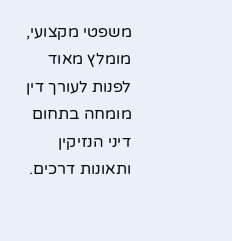משפטי מקצועי, מומלץ מאוד לפנות לעורך דין מומחה בתחום דיני הנזיקין ותאונות דרכים.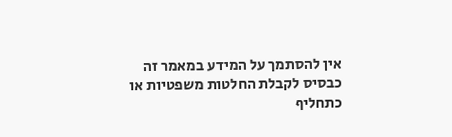אין להסתמך על המידע במאמר זה כבסיס לקבלת החלטות משפטיות או כתחליף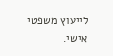לייעוץ משפטי אישי.